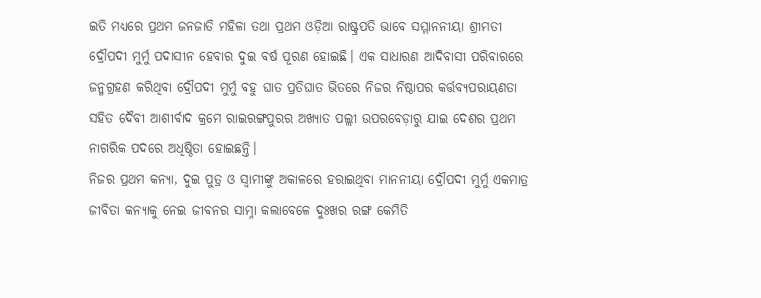ଇତି ମଧ୍ୟରେ ପ୍ରଥମ ଜନଜାତି ମହିଳା ତଥା ପ୍ରଥମ ଓଡ଼ିଆ ରାଷ୍ଟ୍ରପତି ଭାବେ ସମ୍ମାନନୀୟା ଶ୍ରୀମତୀ ଦ୍ରୌପଦୀ ମୁର୍ମୁ ପଦାସୀନ ହେବାର ଦୁଇ ବର୍ଷ ପୂରଣ ହୋଇଛି। ଏକ ସାଧାରଣ ଆଦିବାସୀ ପରିବାରରେ ଜନ୍ମଗ୍ରହଣ କରିଥିବା ଦ୍ରୌପଦୀ ମୁର୍ମୁ ବହୁ ଘାତ ପ୍ରତିଘାତ ଭିତରେ ନିଜର ନିଷ୍ଠାପର କର୍ତ୍ତବ୍ୟପରାୟଣତା ସହିତ ଦୈବୀ ଆଶୀର୍ବାଦ କ୍ରମେ ରାଇରଙ୍ଗପୁରର ଅଖ୍ୟାତ ପଲ୍ଲୀ ଉପରବେଡ଼ାରୁ ଯାଇ ଦେଶର ପ୍ରଥମ ନାଗରିକ ପଦରେ ଅଧିଷ୍ଠିତା ହୋଇଛନ୍ତି।
ନିଜର ପ୍ରଥମ କନ୍ୟା, ଦୁଇ ପୁତ୍ର ଓ ସ୍ବାମୀଙ୍କୁ ଅକାଳରେ ହରାଇଥିବା ମାନନୀୟା ଦ୍ରୌପଦୀ ମୁର୍ମୁ ଏକମାତ୍ର ଜୀବିତା କନ୍ୟାକୁ ନେଇ ଜୀବନର ସାମ୍ନା କଲାବେଳେ ଦୁଃଖର ରଙ୍ଗ କେମିତି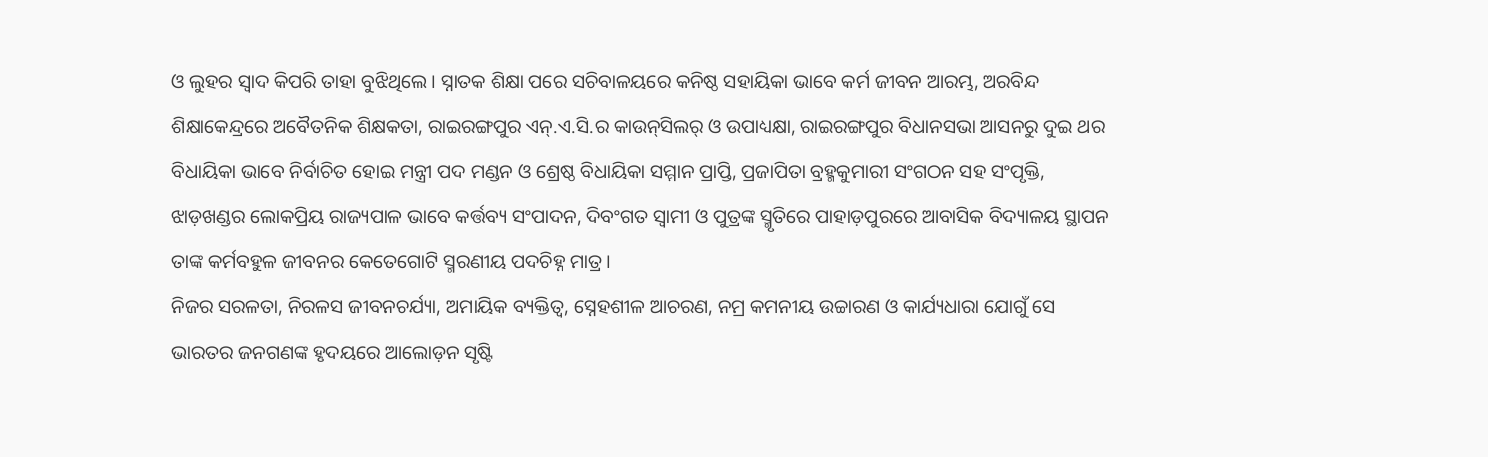ଓ ଲୁହର ସ୍ବାଦ କିପରି ତାହା ବୁଝିଥିଲେ। ସ୍ନାତକ ଶିକ୍ଷା ପରେ ସଚିବାଳୟରେ କନିଷ୍ଠ ସହାୟିକା ଭାବେ କର୍ମ ଜୀବନ ଆରମ୍ଭ, ଅରବିନ୍ଦ ଶିକ୍ଷାକେନ୍ଦ୍ରରେ ଅବୈତନିକ ଶିକ୍ଷକତା, ରାଇରଙ୍ଗପୁର ଏନ୍‌.ଏ.ସି.ର କାଉନ୍‌ସିଲର୍‌ ଓ ଉପାଧ୍ୟକ୍ଷା, ରାଇରଙ୍ଗପୁର ବିଧାନସଭା ଆସନରୁ ଦୁଇ ଥର ବିଧାୟିକା ଭାବେ ନିର୍ବାଚିତ ହୋଇ ମନ୍ତ୍ରୀ ପଦ ମଣ୍ଡନ ଓ ଶ୍ରେଷ୍ଠ ବିଧାୟିକା ସମ୍ମାନ ପ୍ରାପ୍ତି, ପ୍ରଜାପିତା ବ୍ରହ୍ମକୁମାରୀ ସଂଗଠନ ସହ ସଂପୃକ୍ତି, ଝାଡ଼ଖଣ୍ଡର ଲୋକପ୍ରିୟ ରାଜ୍ୟପାଳ ଭାବେ କର୍ତ୍ତବ୍ୟ ସଂପାଦନ, ଦିବଂଗତ ସ୍ବାମୀ ଓ ପୁତ୍ରଙ୍କ ସ୍ମୃତିରେ ପାହାଡ଼ପୁରରେ ଆବାସିକ ବିଦ୍ୟାଳୟ ସ୍ଥାପନ ତାଙ୍କ କର୍ମବହୁଳ ଜୀବନର କେତେଗୋଟି ସ୍ମରଣୀୟ ପଦଚିହ୍ନ ମାତ୍ର।
ନିଜର ସରଳତା, ନିରଳସ ଜୀବନଚର୍ଯ୍ୟା, ଅମାୟିକ ବ୍ୟକ୍ତିତ୍ୱ, ସ୍ନେହଶୀଳ ଆଚରଣ, ନମ୍ର କମନୀୟ ଉଚ୍ଚାରଣ ଓ କାର୍ଯ୍ୟଧାରା ଯୋଗୁଁ ସେ ଭାରତର ଜନଗଣଙ୍କ ହୃଦୟରେ ଆଲୋଡ଼ନ ସୃଷ୍ଟି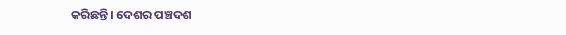କରିଛନ୍ତି। ଦେଶର ପଞ୍ଚଦଶ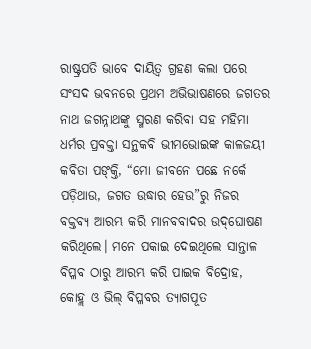ରାଷ୍ଟ୍ରପତି ଭାବେ ଦାୟିତ୍ବ ଗ୍ରହଣ କଲା ପରେ ସଂସଦ ଭବନରେ ପ୍ରଥମ ଅଭିଭାଷଣରେ ଜଗତର ନାଥ ଜଗନ୍ନାଥଙ୍କୁ ସ୍ମରଣ କରିବା ସହ ମହିମା ଧର୍ମର ପ୍ରବକ୍ତା ସନ୍ଥକବି ଭୀମଭୋଇଙ୍କ କାଳଜୟୀ କବିତା ପଙ୍‌କ୍ତି, “ମୋ ଜୀବନେ ପଛେ ନର୍କେ ପଡ଼ିଥାଉ, ଜଗତ ଉଦ୍ଧାର ହେଉ”ରୁ ନିଜର ବକ୍ତବ୍ୟ ଆରମ୍ଭ କରି ମାନବବାଦର ଉଦ୍‌ଘୋଷଣ କରିଥିଲେ। ମନେ ପକାଇ ଦେଇଥିଲେ ସାନ୍ତାଳ ବିପ୍ଳବ ଠାରୁ ଆରମ୍ଭ କରି ପାଇକ ବିଦ୍ରୋହ, କୋହ୍ଲ ଓ ଭିଲ୍ ବିପ୍ଳବର ତ୍ୟାଗପୂତ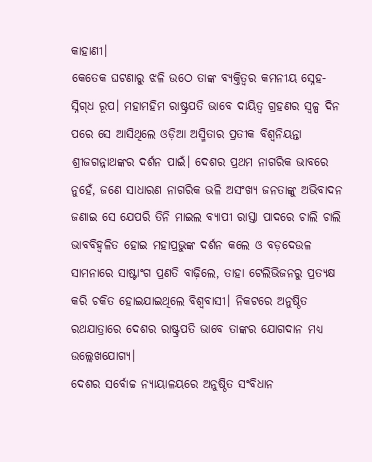କାହାଣୀ।
କେତେକ ଘଟଣାରୁ ଝଳି ଉଠେ ତାଙ୍କ ବ୍ୟକ୍ତିତ୍ୱର କମନୀୟ ସ୍ନେହ-ସ୍ନିଗ୍‌ଧ ରୂପ। ମହାମହିମ ରାଷ୍ଟ୍ରପତି ଭାବେ ଦାୟିତ୍ବ ଗ୍ରହଣର ସ୍ବଳ୍ପ ଦିନ ପରେ ସେ ଆସିଥିଲେ ଓଡ଼ିଆ ଅସ୍ମିତାର ପ୍ରତୀକ ବିଶ୍ବନିୟନ୍ତା ଶ୍ରୀଜଗନ୍ନାଥଙ୍କର ଦର୍ଶନ ପାଇଁ। ଦେଶର ପ୍ରଥମ ନାଗରିକ ଭାବରେ ନୁହେଁ, ଜଣେ ସାଧାରଣ ନାଗରିକ ଭଳି ଅସଂଖ୍ୟ ଜନତାଙ୍କୁ ଅଭିବାଦନ ଜଣାଇ ସେ ଯେପରି ତିନି ମାଇଲ ବ୍ୟାପୀ ରାସ୍ତା ପାଦରେ ଚାଲି ଚାଲି ଭାବବିହ୍ବଳିତ ହୋଇ ମହାପ୍ରଭୁଙ୍କ ଦର୍ଶନ କଲେ ଓ ବଡ଼ଦେଉଳ ସାମନାରେ ସାଷ୍ଟାଂଗ ପ୍ରଣତି ବାଢ଼ିଲେ, ତାହା ଟେଲିଭିଜନରୁ ପ୍ରତ୍ୟକ୍ଷ କରି ଚକିତ ହୋଇଯାଇଥିଲେ ବିଶ୍ୱବାସୀ। ନିକଟରେ ଅନୁଷ୍ଠିତ ରଥଯାତ୍ରାରେ ଦେଶର ରାଷ୍ଟ୍ରପତି ଭାବେ ତାଙ୍କର ଯୋଗଦାନ ମଧ୍ୟ ଉଲ୍ଲେଖଯୋଗ୍ୟ।
ଦେଶର ସର୍ବୋଚ୍ଚ ନ୍ୟାୟାଳୟରେ ଅନୁଷ୍ଠିତ ସଂବିଧାନ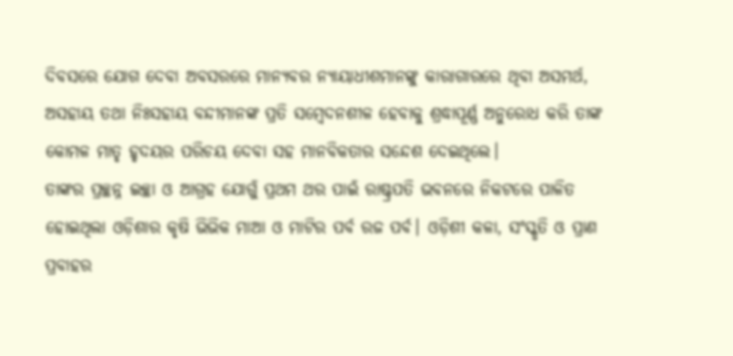ଦିବସରେ ଯୋଗ ଦେବା ଅବସରରେ ମାନ୍ୟବର ନ୍ୟାୟାଧୀଶମାନଙ୍କୁ କାରାଗାରରେ ଥିବା ଅସମର୍ଥ, ଅସହାୟ ତଥା ନିଃସହାୟ ବନ୍ଦୀମାନଙ୍କ ପ୍ରତି ସମ୍ବେଦନଶୀଳ ହେବାକୁ ଶ୍ରଦ୍ଧାପୂର୍ଣ୍ଣ ଅନୁରୋଧ କରି ତାଙ୍କ କୋମଳ ମାତୃ ହୃଦୟର ପରିଚୟ ଦେବା ସହ ମାନବିକତାର ସନ୍ଦେଶ ଦେଇଥିଲେ।
ତାଙ୍କର ପ୍ରଚ୍ଛନ୍ନ ଇଚ୍ଛା ଓ ଆଗ୍ରହ ଯୋଗୁଁ ପ୍ରଥମ ଥର ପାଇଁ ରାଷ୍ଟ୍ରପତି ଭବନରେ ନିକଟରେ ପାଳିତ ହୋଇଥିଲା ଓଡ଼ିଶାର କୃଷି ଭିଭିକ ମାଆ ଓ ମାଟିର ପର୍ବ ରଜ ପର୍ବ। ଓଡ଼ିଶୀ କଳା, ସଂସ୍କୃତି ଓ ପ୍ରାଣ ପ୍ରବାହର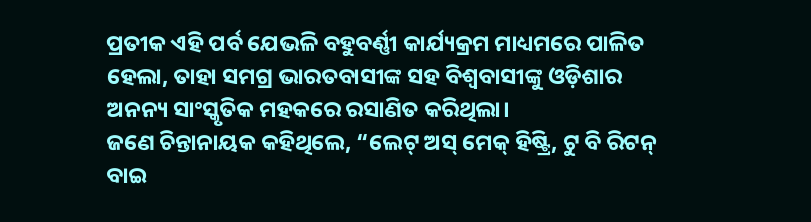ପ୍ରତୀକ ଏହି ପର୍ବ ଯେଭଳି ବହୁବର୍ଣ୍ଣୀ କାର୍ଯ୍ୟକ୍ରମ ମାଧ୍ୟମରେ ପାଳିତ ହେଲା, ତାହା ସମଗ୍ର ଭାରତବାସୀଙ୍କ ସହ ବିଶ୍ୱବାସୀଙ୍କୁ ଓଡ଼ିଶାର ଅନନ୍ୟ ସାଂସ୍କୃତିକ ମହକରେ ରସାଣିତ କରିଥିଲା।
ଜଣେ ଚିନ୍ତାନାୟକ କହିଥିଲେ, “ଲେଟ୍‌ ଅସ୍‌ ମେକ୍‌ ହିଷ୍ଟ୍ରି, ଟୁ ବି ରିଟନ୍‌ ବାଇ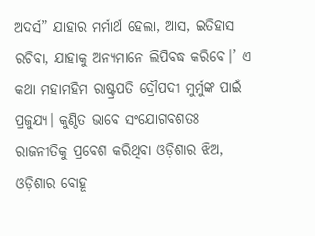ଅଦର୍ସ” ଯାହାର ମର୍ମାର୍ଥ ହେଲା, ଆସ, ଇତିହାସ ରଚିବା, ଯାହାକୁ ଅନ୍ୟମାନେ ଲିପିବଦ୍ଧ କରିବେ।’ ଏ କଥା ମହାମହିମ ରାଷ୍ଟ୍ରପତି ଦ୍ରୌପଦୀ ମୁର୍ମୁଙ୍କ ପାଇଁ ପ୍ରଜୁଯ୍ୟ। କୁଣ୍ଠିତ ଭାବେ ସଂଯୋଗବଶତଃ ରାଜନୀତିକୁ ପ୍ରବେଶ କରିଥିବା ଓଡ଼ିଶାର ଝିଅ, ଓଡ଼ିଶାର ବୋହୂ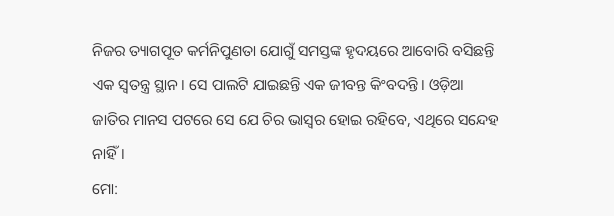ନିଜର ତ୍ୟାଗପୂତ କର୍ମନିପୁଣତା ଯୋଗୁଁ ସମସ୍ତଙ୍କ ହୃଦୟରେ ଆବୋରି ବସିଛନ୍ତି ଏକ ସ୍ବତନ୍ତ୍ର ସ୍ଥାନ। ସେ ପାଲଟି ଯାଇଛନ୍ତି ଏକ ଜୀବନ୍ତ କିଂବଦନ୍ତି। ଓଡ଼ିଆ ଜାତିର ମାନସ ପଟରେ ସେ ଯେ ଚିର ଭାସ୍ବର ହୋଇ ରହିବେ, ଏଥିରେ ସନ୍ଦେହ ନାହିଁ।
ମୋ: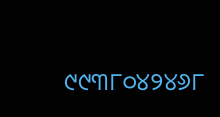୯୯୩୮୦୪୨୪୬୮